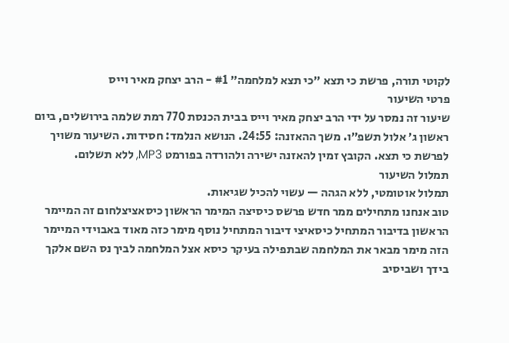לקוטי תורה, פרשת כי תצא ״כי תצא למלחמה״ #1 - הרב יצחק מאיר וייס
פרטי השיעור
שיעור זה נמסר על ידי הרב יצחק מאיר וייס בבית הכנסת 770 רמת שלמה בירושלים, ביום ראשון ג׳ אלול תשפ״ו. משך ההאזנה: 24:55. הנושא הנלמד: חסידות. השיעור משויך לפרשת כי תצא. הקובץ זמין להאזנה ישירה ולהורדה בפורמט MP3, ללא תשלום.
תמלול השיעור
תמלול אוטומטי, ללא הגהה — עשוי להכיל שגיאות.
טוב אנחנו מתחילים ממר חדש פרשס כיסיצה המימר הראשון כיסאציצלחום זה המיימר הראשון בדיבור המתחיל כיסאיצי דיבור המתחיל נוסף מימר כזה מאוד באבוידי המיימר הזה מימר מבאר את המלחמה שבתפילה בעיקר כיסא אצל המלחמה לביך נס השם אלקך בידך ושביסיב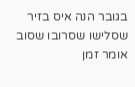בגובר הנה איס בזיר שסלישו שסרובו שסוב אומר זמן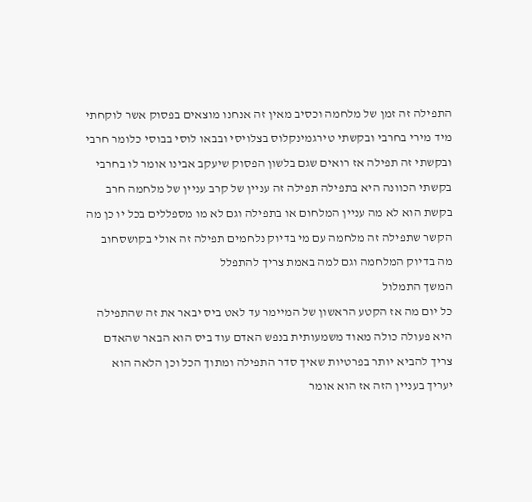התפילה זה זמן של מלחמה וכסיב מאין זה אנחנו מוצאים בפסוק אשר לוקחתי מיד מירי בחרבי ובקשתי טירגמינקלוס בצלויסי ובבאו לוסי בבוסי כלומר חרבי ובקשתי זה תפילה אז רואים שגם בלשון הפסוק שיעקב אבינו אומר לו בחרבי בקשתי הכוונה היא בתפילה תפילה זה עניין של קרב עניין של מלחמה חרב בקשת הוא לא מה עניין המלחום או בתפילה וגם לא מו מספללים בכל יו כן מה הקשר שתפילה זה מלחמה עם מי בדיוק נלחמים תפילה זה אולי בקושסחוב מה בדיוק המלחמה וגם למה באמת צריך להתפלל
המשך התמלול
כל יום מה אז הקטע הראשון של המיימר עד לאט ביס יבאר את זה שהתפילה היא פעולה כולה מאוד משמעותית בנפש האדם עוד ביס הוא הבאר שהאדם צריך להביא יותר בפרטיות שאיך סדר התפילה ומתוך הכל וכן הלאה הוא יעריך בעניין הזה אז הוא אומר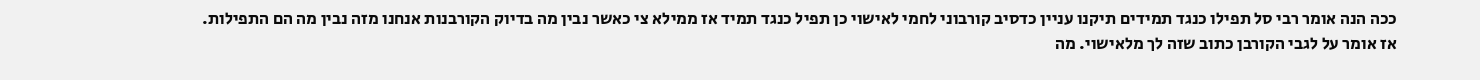ככה הנה אומר רבי סל תפילו כנגד תמידים תיקנו עניין כדסיב קורבוני לחמי לאישוי כן תפיל כנגד תמיד אז ממילא צי כאשר נבין מה בדיוק הקורבנות אנחנו מזה נבין מה הם התפילות. אז אומר על לגבי הקורבן כתוב שזה לך מלאישוי. מה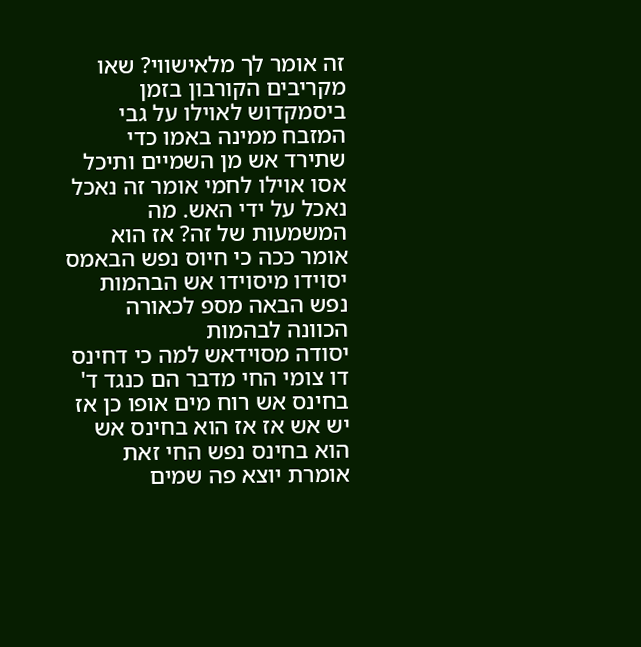זה אומר לך מלאישווי? שאו מקריבים הקורבון בזמן ביסמקדוש לאוילו על גבי המזבח ממינה באמו כדי שתירד אש מן השמיים ותיכל אסו אוילו לחמי אומר זה נאכל נאכל על ידי האש. מה המשמעות של זה? אז הוא אומר ככה כי חיוס נפש הבאמס יסוידו מיסוידו אש הבהמות נפש הבאה מספ לכאורה הכוונה לבהמות
יסודה מסוידאש למה כי דחינס דו צומי החי מדבר הם כנגד ד' בחינס אש רוח מים אופו כן אז יש אש אז אז הוא בחינס אש הוא בחינס נפש החי זאת אומרת יוצא פה שמים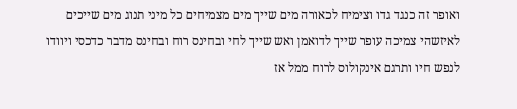ואופר זה כנגד גדו וצימיח לכאורה מים שייך מים מצמיחים כל מיני תנוג מים שייכים לאיזשהי צמיכה עופר שייך לדואמן ואש שייך לחי ובחינס רוח ובחינס מדבר כדכסי ויוודו לנפש חיו ותרגם אינקולוס לרוח ממל אז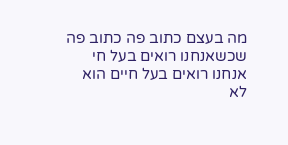מה בעצם כתוב פה כתוב פה שכשאנחנו רואים בעל חי אנחנו רואים בעל חיים הוא לא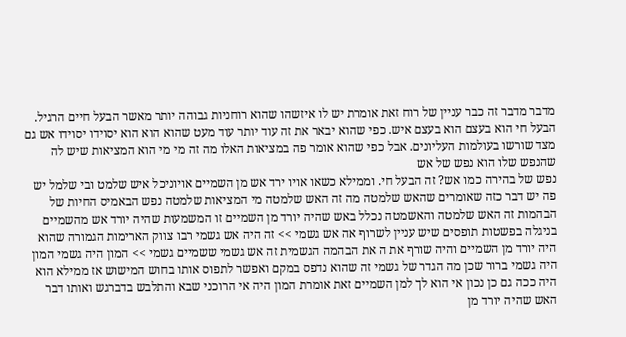מדבר מדבר זה כבר עניין של רוח זאת אומרת יש לו איזשהו שהוא רוחניות גבוהה יותר מאשר הבעל חיים הרגיל. הבעל חי הוא בעצם הוא בעצם איש. כפי שהוא יבאר את זה עוד יותר עוד מעט שהוא הוא הוא יסוידו יסוידו אש גם מצד שורשו בעולמות העליונים. אבל כפי שהוא אומר פה במציאות האלו מה זה מי מי הוא המציאות שיש לה שהנפש שלו הוא נפש של אש
נפש של בהירה כמו אש? זה הבעל חי. וממילא כשאו אויו ירד אש מן השמיים אויוניכל איש שלמט ובי שלמל יש פה יש דבר כזה שאומרים שהאש שלמטה מה זה האש שלמטה מי המציאות שלמטה נפש הבאמיס החיות של הבהמות זה האש שלמטה והאשמטה נכלל באש שהיה יורד מן השמיים זו המשמעות שהיה יורד אש מהשמיים בניגלה בפשטות תופסים שיש עניין לשרוף אה אש גשמי >> זה היה אש גשמי רבו צווק הארימות הגמורה שהוא היה יורד מן השמיים והיה שורף את ה את הבהמה הגשמית זה אש גשמי ששמיים גשמי >> המון היה גשמי המון היה גשמי ברור שכן מה הגדר של גשמי זה שהוא נדפס במקם ואפשר לתפוס אותו בחוש המישוש אז ממילא הוא היה ככה גם כן נכון אי הוא לך למן השמיים זאת אומרת המון היה אי הרוכני שבא והתלבש בדברגש ואותו דבר האש שהיה יורד מן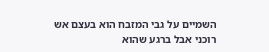השמיים על גבי המזבח הוא בעצם אש רוכני אבל ברגע שהוא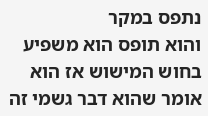נתפס במקר
והוא תופס הוא משפיע בחוש המישוש אז הוא אומר שהוא דבר גשמי זה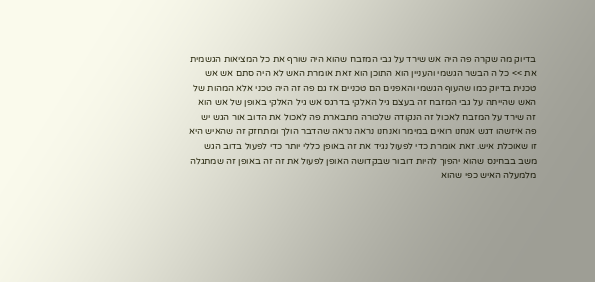בדיוק מה שקרה פה היה אש שירד על גבי המזבח שהוא היה שורף את כל המציאות הגשמית את >> כל ה הבשר הגשמי והעניין הוא התוכן הוא זאת אומרת האש לא היה סתם אש אש טכנית בדיוק כמו שהעוף הגשמי והאפנים הם טכניים אז גם פה זה היה טכני אלא המהות של האש שהייתה על גבי המזבח זה בעצם גיל האלקי בדרגס אש גיל האלקי באופן של אש הוא זה שירד על המזבח לאכול זה הנקודה שלכורה מתבארת פה לאכול את הדוב אור הגש יש פה איזשהו דגש אנחנו רואים במימר ואנחנו נראה נראה שהדבר הולך ומתחזק זה שהאיש היא זו שאוכלת איש. זאת אומרת כדי לפעול נגיד את זה באופן כללי יותר כדי לפעול בדוב הגש משב בבחינס שהוא יהפוך להיות דובור שבקדושה האופן לפעול את זה זה באופן זה שמתגלה מלמעלה האיש כפי שהוא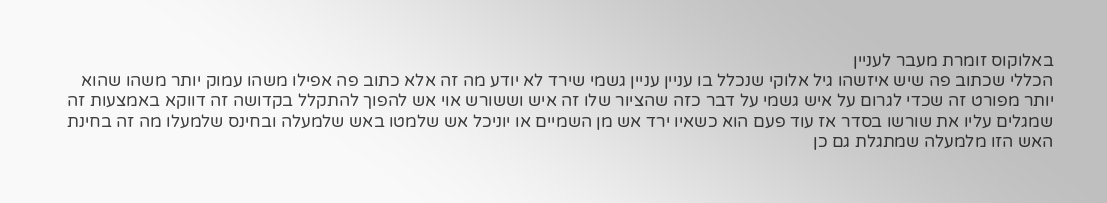באלוקוס זומרת מעבר לעניין
הכללי שכתוב פה שיש איזשהו גיל אלוקי שנכלל בו עניין עניין גשמי שירד לא יודע מה זה אלא כתוב פה אפילו משהו עמוק יותר משהו שהוא יותר מפורט זה שכדי לגרום על איש גשמי על דבר כזה שהציור שלו זה איש וששורש אוי אש להפוך להתקלל בקדושה זה דווקא באמצעות זה שמגלים עליו את שורשו בסדר אז עוד פעם הוא כשאיו ירד אש מן השמיים או יוניכל אש שלמטו באש שלמעלה ובחינס שלמעלו מה זה בחינת האש הזו מלמעלה שמתגלת גם כן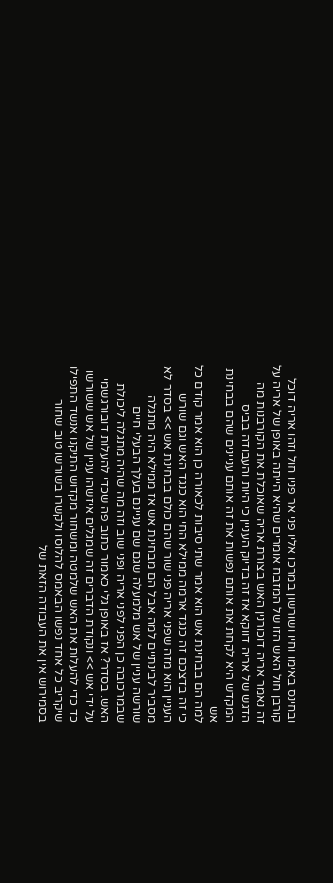ובחינס באימו וחיו ושורשון במרכו אליו פני אר פניו חול וזהו אריה דוכל קורבן חול האש הזו של המזבח אומרים שהיא הייתה באופן של אריה על זה נאמר אריה דוכורנין האש בצורת אריה שאוכלת את הקורבנות מה הדגש של אריה דווקא אז זה בדיוק העניין כי היות והעבודה בביס המקדש היא לקחת את אותם נפשות את זה אותם עניינים שהם בבחינת אש
למה הם בבחינת אש הוא אמר שתי סיבות לכאורה כן הוא אמר קודם כל כי זה בדצכם זה כנגד ארמה ממילא החי הוא כנגד האש וגם שורש העניין הוא מזה שפני אריה פני שור שהם כולם בבחינת אש >> בסדר לא מסביר לבינתיים למה אבל הם מבחינת אש אז ממילא היה מתגלה שורשה עניין של אש מלמעלה שגם שם עניינם בעלך הבעלי חיים שבמרכובה כן הפני לפני אריה ופני שוב וזה מה שהיה מתגלה ליכולת האש. בסדר? אז באופן גלי כאמור כתוב פה שכדי להעלות דובורגשמי על ידי אש >> ונקודת הדברים זה שמגלים איזשהו עניין של אש ששורשו כד כדי להעלות את האש שלמטה ומשחור מקדוש התיקנו אנשד התפילו שיקריב כל אחד נפשו הבאמס להלוסו ולקשרו בשורשו טוב שחור בסמירוש אין את העבודה הזאת של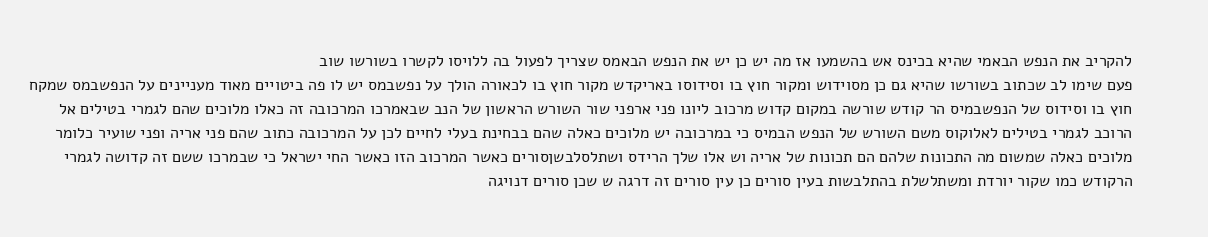להקריב את הנפש הבאמי שהיא בכינס אש בהשמעו אז מה יש כן יש את הנפש הבאמס שצריך לפעול בה ללויסו לקשרו בשורשו שוב
פעם שימו לב שכתוב בשורשו שהיא גם כן מסוידוש ומקור חוץ בו וסידוסו באריקדש מקור חוץ בו לכאורה הולך על נפשבמס יש לו פה ביטויים מאוד מעניינים על הנפשבמס שמקח חוץ בו וסידוס של הנפשבמיס הר קודש שורשה במקום קדוש מרכוב ליונו פני ארפני שור השורש הראשון של הנב שבאמרכו המרכובה זה כאלו מלוכים שהם לגמרי בטילים אל הרוכב לגמרי בטילים לאלוקוס משם השורש של הנפש הבמיס כי במרכובה יש מלוכים כאלה שהם בבחינת בעלי לחיים לכן על המרכובה כתוב שהם פני אריה ופני שועיר כלומר מלוכים כאלה שמשום מה התכונות שלהם הם תכונות של אריה וש אלו שלך הרידס ושתלסלבשןסורים כאשר המרכוב הזו כאשר החי ישראל כי שבמרכו ששם זה קדושה לגמרי הרקודש כמו שקור יורדת ומשתלשלת בהתלבשות בעין סורים כן עין סורים זה דרגה ש שכן סורים דנויגה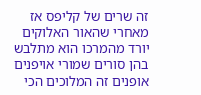זה שרים של קליפס אז מאחרי שהאור האלוקים
יורד מהמרכו הוא מתלבש בהן סורים שמורי אויפנים אופנים זה המלוכים הכי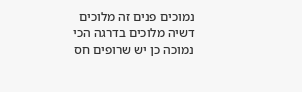נמוכים פנים זה מלוכים דשיה מלוכים בדרגה הכי נמוכה כן יש שרופים חס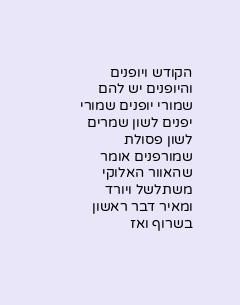הקודש ויופנים והיופנים יש להם שמורי יופנים שמורי יפנים לשון שמרים לשון פסולת שמורפנים אומר שהאוור האלוקי משתלשל ויורד ומאיר דבר ראשון בשרוף ואז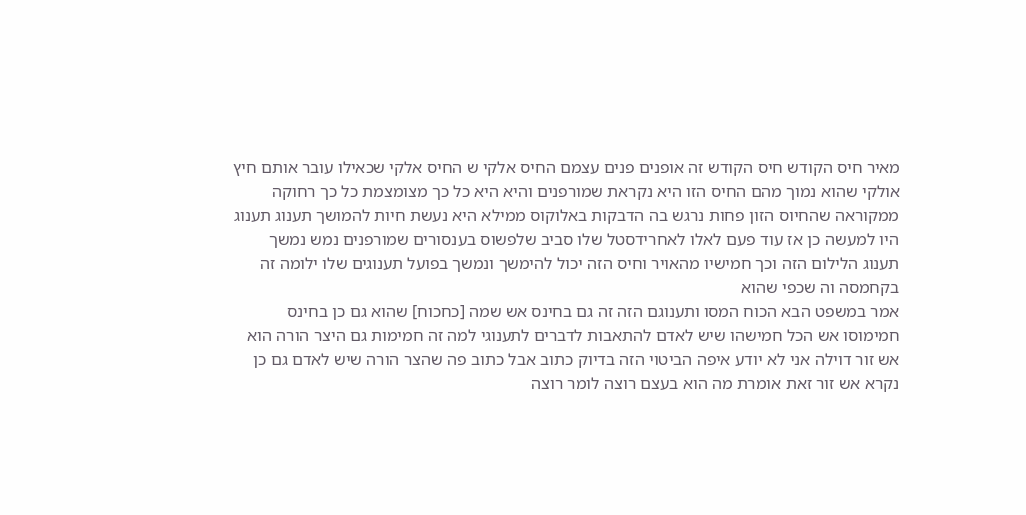מאיר חיס הקודש חיס הקודש זה אופנים פנים עצמם החיס אלקי ש החיס אלקי שכאילו עובר אותם חיץ אולקי שהוא נמוך מהם החיס הזו היא נקראת שמורפנים והיא היא כל כך מצומצמת כל כך רחוקה ממקוראה שהחיוס הזון פחות נרגש בה הדבקות באלוקוס ממילא היא נעשת חיות להמושך תענוג תענוג היו למעשה כן אז עוד פעם לאלו לאחרידסטל שלו סביב שלפשוס בענסורים שמורפנים נמש נמשך תענוג הלילום הזה וכך חמישיו מהאויר וחיס הזה יכול להימשך ונמשך בפועל תענוגים שלו ילומה זה בקחמסה וה שכפי שהוא
אמר במשפט הבא הכוח המסו ותענוגם הזה זה גם בחינס אש שמה [כחכוח] שהוא גם כן בחינס חמימוסו אש הכל חמישהו שיש לאדם להתאבות לדברים לתענוגי למה זה חמימות גם היצר הורה הוא אש זור דוילה אני לא יודע איפה הביטוי הזה בדיוק כתוב אבל כתוב פה שהצר הורה שיש לאדם גם כן נקרא אש זור זאת אומרת מה הוא בעצם רוצה לומר רוצה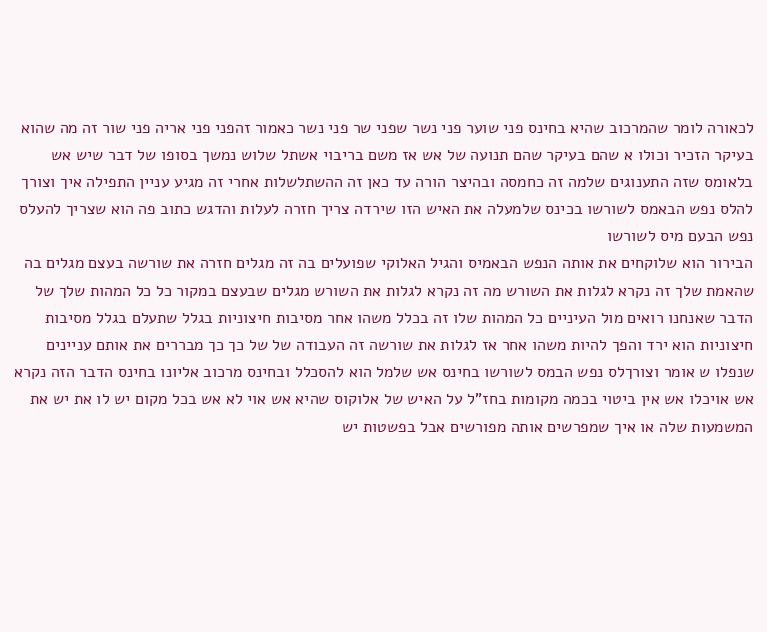לכאורה לומר שהמרכוב שהיא בחינס פני שוער פני נשר שפני שר פני נשר כאמור זהפני פני אריה פני שור זה מה שהוא בעיקר הזכיר וכולו א שהם בעיקר שהם תנועה של אש אז משם בריבוי אשתל שלוש נמשך בסופו של דבר שיש אש בלאומס שזה התענוגים שלמה זה כחמסה ובהיצר הורה עד כאן זה ההשתלשלות אחרי זה מגיע עניין התפילה איך וצורך להלס נפש הבאמס לשורשו בכינס שלמעלה את האיש הזו שירדה צריך חזרה לעלות והדגש כתוב פה הוא שצריך להעלס נפש הבעם מיס לשורשו
הבירור הוא שלוקחים את אותה הנפש הבאמיס והגיל האלוקי שפועלים בה זה מגלים חזרה את שורשה בעצם מגלים בה שהאמת שלך זה נקרא לגלות את השורש מה זה נקרא לגלות את השורש מגלים שבעצם במקור כל כל המהות שלך של הדבר שאנחנו רואים מול העיניים כל המהות שלו זה בכלל משהו אחר מסיבות חיצוניות בגלל שתעלם בגלל מסיבות חיצוניות הוא ירד והפך להיות משהו אחר אז לגלות את שורשה זה העבודה של של כך כך מבררים את אותם עניינים שנפלו ש אומר וצורךלס נפש הבמס לשורשו בחינס אש שלמל הוא להסכלל ובחינס מרכוב אליונו בחינס הדבר הזה נקרא אש אויכלו אש אין ביטוי בכמה מקומות בחז"ל על האיש של אלוקוס שהיא אש אוי לא אש בכל מקום יש לו את יש את המשמעות שלה או איך שמפרשים אותה מפורשים אבל בפשטות יש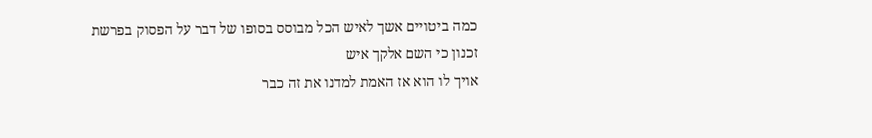כמה ביטויים אשך לאיש הכל מבוסס בסופו של דבר על הפסוק בפרשת זכנון כי השם אלקך איש
אויך לו הוא אז האמת למדנו את זה כבר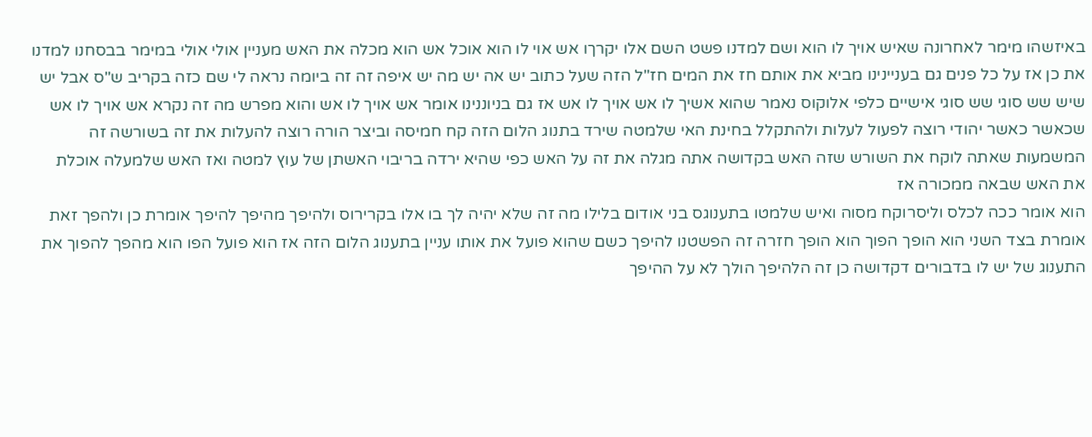באיזשהו מימר לאחרונה שאיש אויך לו הוא ושם למדנו פשט השם אלו יקרךו אש אוי לו הוא אוכל אש הוא מכלה את האש מעניין אולי אולי במימר בבסחנו למדנו את כן אז על כל פנים גם בעניינינו מביא את אותם חז את המים חז"ל הזה שעל כתוב יש אה יש מה יש איפה זה זה ביומה נראה לי שם כזה בקריב ש"ס אבל יש שיש שש סוגי שש סוגי אישיים כלפי אלוקוס נאמר שהוא אשיך לו אש אויך לו אש אז גם בניוננינו אומר אש אויך לו אש והוא מפרש מה זה נקרא אש אויך לו אש שכאשר כאשר יהודי רוצה לפעול לעלות ולהתקלל בחינת האי שלמטה שירד בתנוג הלום הזה קח חמיסה וביצר הורה רוצה להעלות את זה בשורשה זה המשמעות שאתה לוקח את השורש שזה האש בקדושה אתה מגלה את זה על האש כפי שהיא ירדה בריבוי האשתן של עוץ למטה ואז האש שלמעלה אוכלת את האש שבאה ממכורה אז
הוא אומר ככה לכלס וליסרוקח מסוה ואיש שלמטו בתענוגס בני אודום בלילו מה זה שלא יהיה לך בו אלו בקרירוס ולהיפך מהיפך להיפך אומרת כן ולהפך זאת אומרת בצד השני הוא הופך הפוך הוא הופך חזרה זה הפשטנו להיפך כשם שהוא פועל את אותו עניין בתענוג הלום הזה אז הוא פועל הפו הוא מהפך להפוך את התענוג של יש לו בדבורים דקדושה כן זה הלהיפך הולך לא על ההיפך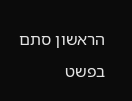הראשון סתם בפשט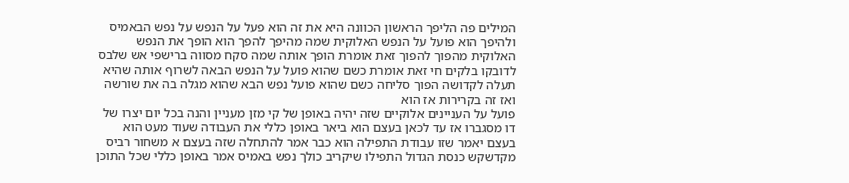המילים פה הליפך הראשון הכוונה היא את זה הוא פעל על הנפש על נפש הבאמיס ולהיפך הוא פועל על הנפש האלוקית שמה מהיפך להפך הוא הופך את הנפש האלוקית מהפוך להפוך זאת אומרת הופך אותה שמה סקח מסווה ברישפי אש שלבס לדובקו בלקים חי זאת אומרת כשם שהוא פועל על הנפש הבאה לשרוף אותה שהיא תעלה לקדושה הפוך סליחה כשם שהוא פועל נפש הבא שהוא מגלה בה את שורשה ואז זה בקרירות אז הוא
פועל על העניינים אלוקיים שזה יהיה באופן של קי מזן מעניין והנה בכל יום יצרו של דו מסגברו אז עד לכאן בעצם הוא ביאר באופן כללי את העבודה שעוד מעט הוא בעצם יאמר שזו עבודת התפילה הוא כבר אמר להתחלה שזה בעצם א משחור רביס מקדשקש כנסת הגדול התפילו שיקריב כולך נפש באמיס אמר באופן כללי שכל התוכן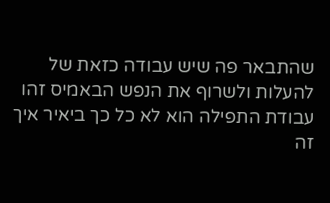שהתבאר פה שיש עבודה כזאת של להעלות ולשרוף את הנפש הבאמיס זהו עבודת התפילה הוא לא כל כך ביאיר איך זה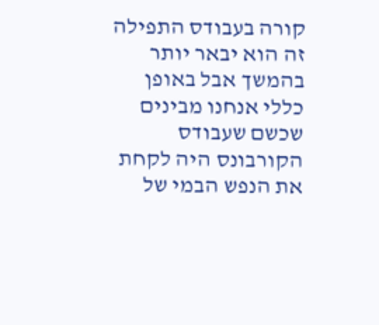קורה בעבודס התפילה זה הוא יבאר יותר בהמשך אבל באופן כללי אנחנו מבינים שכשם שעבודס הקורבונס היה לקחת את הנפש הבמי של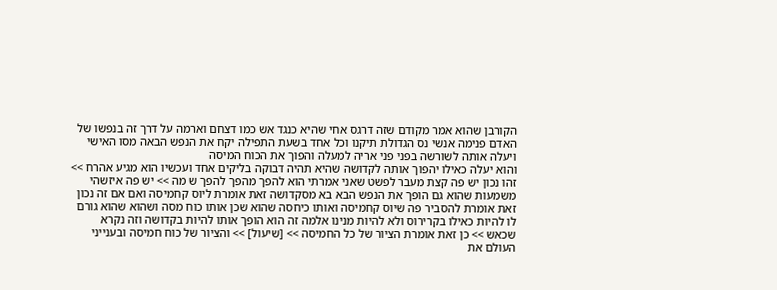הקורבן שהוא אמר מקודם שזה דרגס אחי שהיא כנגד אש כמו דצחם וארמה על דרך זה בנפשו של האדם פנימה אנשי נס הגדולת תיקנו וכל אחד בשעת התפילה יקח את הנפש הבאה מסו האישי ויעלה אותה לשורשה בפני פני אריה למעלה והפוך את הכוח המיסה
והוא יעלה כאילו יהפוך אותה לקדושה שהיא תהיה דבוקה בליקים אחד ועכשיו הוא מגיע אהרח >> זהו נכון יש פה קצת מעבר לפשט שאני אמרתי הוא להפך מהפך להפך ש מה >> יש פה איזשהי משמעות שהוא גם הופך את הנפש הבא בא מסקדושה זאת אומרת ליוס קחמיסה ואם אם זה נכון זאת אומרת להסביר פה שיוס קחמיסה ואותו כיחסה שהוא שכן אותו כוח מסה ושהוא שהוא גורם לו להיות כאילו בקרירוס ולא להיות מנינו אלמה זה הוא הופך אותו להיות בקדושה וזה נקרא שכאש >> כן זאת אומרת הציור של כל החמיסה >> [שיעול] >> והציור של כוח חמיסה ובענייני העולם את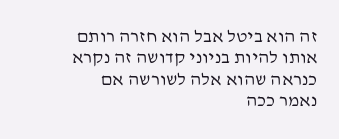זה הוא ביטל אבל הוא חזרה רותם אותו להיות בניוני קדושה זה נקרא כנראה שהוא אלה לשורשה אם נאמר ככה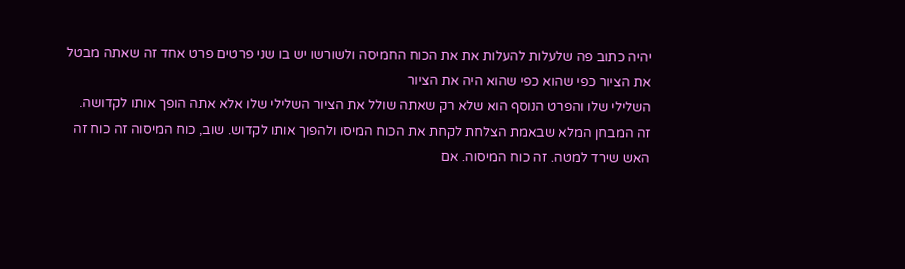יהיה כתוב פה שלעלות להעלות את את הכוח החמיסה ולשורשו יש בו שני פרטים פרט אחד זה שאתה מבטל את הציור כפי שהוא כפי שהוא היה את הציור
השלילי שלו והפרט הנוסף הוא שלא רק שאתה שולל את הציור השלילי שלו אלא אתה הופך אותו לקדושה. זה המבחן המלא שבאמת הצלחת לקחת את הכוח המיסו ולהפוך אותו לקדוש. שוב, כוח המיסוה זה כוח זה האש שירד למטה. זה כוח המיסוה. אם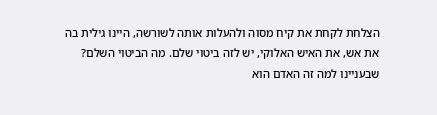הצלחת לקחת את קיח מסוה ולהעלות אותה לשורשה, היינו גילית בה את אש, את האיש האלוקי, יש לזה ביטוי שלם. מה הביטוי השלם? שבעניינו למה זה האדם הוא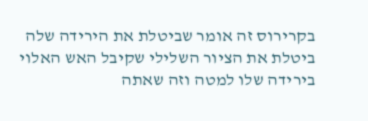בקרירוס זה אומר שביטלת את הירידה שלה ביטלת את הציור השלילי שקיבל האש האלוי בירידה שלו למטה וזה שאתה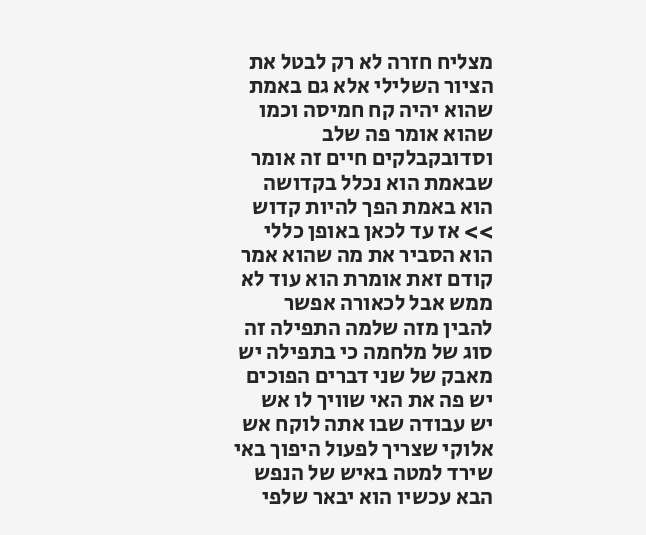מצליח חזרה לא רק לבטל את הציור השלילי אלא גם באמת שהוא יהיה קח חמיסה וכמו שהוא אומר פה שלב וסדובקבלקים חיים זה אומר שבאמת הוא נכלל בקדושה הוא באמת הפך להיות קדוש >> אז עד לכאן באופן כללי הוא הסביר את מה שהוא אמר קודם זאת אומרת הוא עוד לא ממש אבל לכאורה אפשר להבין מזה שלמה התפילה זה
סוג של מלחמה כי בתפילה יש מאבק של שני דברים הפוכים יש פה את האי שוויך לו אש יש עבודה שבו אתה לוקח אש אלוקי שצריך לפעול היפוך באי שירד למטה באיש של הנפש הבא עכשיו הוא יבאר שלפי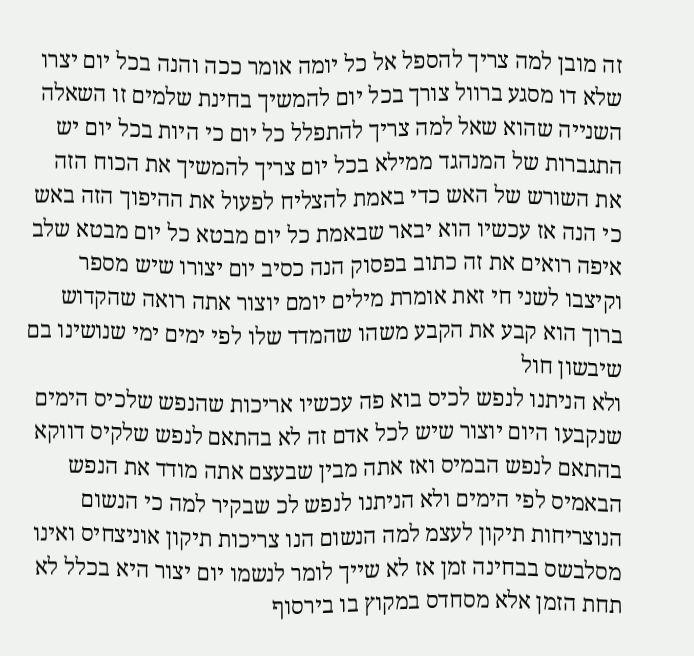זה מובן למה צריך להספל אל כל יומה אומר ככה והנה בכל יום יצרו שלא דו מסגע ברוול צורך בכל יום להמשיך בחינת שלמים זו השאלה השנייה שהוא שאל למה צריך להתפלל כל יום כי היות בכל יום יש התגברות של המנהגד ממילא בכל יום צריך להמשיך את הכוח הזה את השורש של האש כדי באמת להצליח לפעול את ההיפוך הזה באש כי הנה אז עכשיו הוא יבאר שבאמת כל יום מבטא כל יום מבטא שלב איפה רואים את זה כתוב בפסוק הנה כסיב יום יצורו שיש מספר וקיצבו לשני חי זאת אומרת מילים יומם יוצור אתה רואה שהקדוש ברוך הוא קבע את הקבע משהו שהמדד שלו לפי ימים ימי שנושינו בם שיבשון חול
ולא הניתנו לנפש לכיס בוא פה עכשיו אריכות שהנפש שלכיס הימים שנקבעו היום יוצור שיש לכל אדם זה לא בהתאם לנפש שלקיס דווקא בהתאם לנפש הבמיס ואז אתה מבין שבעצם אתה מודד את הנפש הבאמיס לפי הימים ולא הניתנו לנפש לכ שבקיר למה כי הנשום הנוצריחות תיקון לעצמ למה הנשום הנו צריכות תיקון אוניצחיס ואינו מסלבשס בבחינה זמן אז לא שייך לומר לנשמו יום יצור היא בכלל לא תחת הזמן אלא מסחדס במקוץ בו בירסוף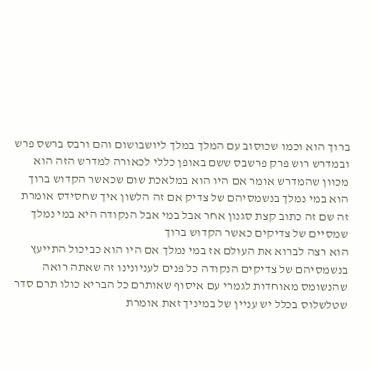ברוך הוא וכמו שכוסוב עם המלך במלך ליושבושום והם ורבס ברשס פרש ובמדרש רוש פרק פרשבס ששם באופן כללי לכאורה למדרש הזה הוא מכוון שהמדרש אומר אם היו הוא במלאכת שום שכאשר הקדוש ברוך הוא במי נמלך בנשמסיהם של צדיק אם זה הלשון איך שחסידס אומרת זה שם זה כתוב קצת סגנון אחר אבל במי אבל הנקודה היא במי נמלך שמסיים של צדיקים כאשר הקדוש ברוך
הוא רצה לברוא את העולם אז במי נמלך אם היו הוא כביכול התייעץ בנשמסיהם של צדיקים הנקודה כל פנים לעניונינו זה שאתה רואה שהנשומס מאוחדות לגמרי עם איסוף שאותרם כל הבריא כולו תרם סדר שטלשלוס בכלל יש עניין של במיניך זאת אומרת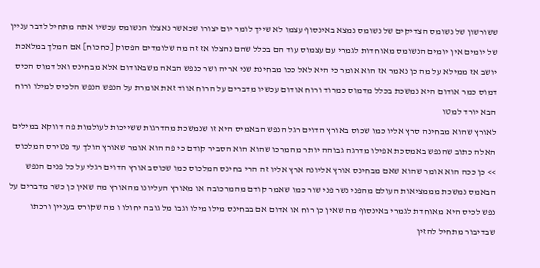ששורשון של נשומס הצדיקים של נשומס נמצא באינסוף עצמו לא שייך לומר יום יצורו שכאשר נאצלו הנשומס עכשיו אתה מתחיל לדבר עניין של יומים אין יומים הנשומס מאוחדות לגמרי עם עצמוס עוד הם בכלל שהם נהצלו אז זה מה שלומדים הפסוק [כחכוח] אם המלך במלאכת יושב אז ממילא על מה כן נאמר אז הוא אומר כי היא לאל ככו מבחינת שני אריה ושר כנפש הבאה משבאודום אלא מבחינס ואל דמוס הכיס דמוס כמר אודום היא נמשכת בכלל מדמוס כמרוד ורוח אודום עכשיו מדברים על הרוח אווד זאת אומרת על הנפש הנפש הלכיס למילו ורוח הבא יורד למטו
לאורץ שהוא מבחינה סרץ אליו כמו שכוס באורץ הדוים רגל הנפש הבאמיס היא זו שנמשכת מהדרגות ששייכות לעולמות פה דווקא במילים האלה כתוב שהנפש באמסכת אפילו מדרגה גבוהה יותר מהמרכו שהוא הוא הסביר קודם כי פה הוא אומר שאורץ הולך עד פטירס המלכוס >> כן ככה הוא אומר שהוא שאם מבחינס אורץ אליונה ארץ אליו זה הרי בחינס המלכוס כמו שכוסב אורץ הדוים רגלי על כל פנים הנפש הבאמס נמשכת מממציאות העולם מהפני נשר פני שור כמו שאמר קודם מהמרכובה או מאורץ העליונו מהאורץ מה שאין כן כשר מדברים על נפש לכיס היא מאוחדת לגמרי באינסוף מה שאין כן רוח או אדום אם בבחינס מילו מילו וגבו מל גובה יחולו ו מה שקורס בעניין ורכתו שבדיבור מתחיל להזין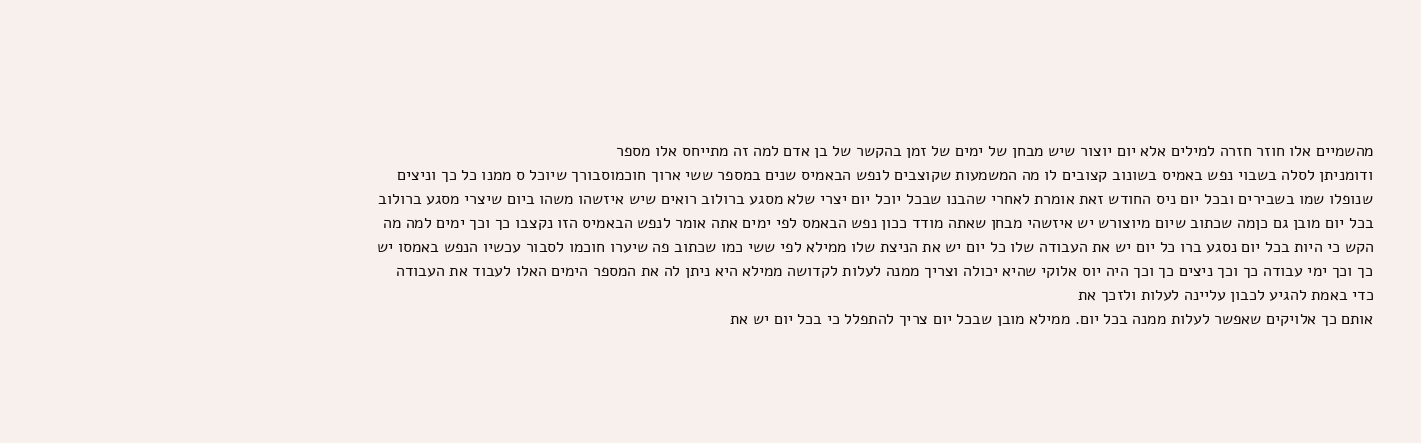מהשמיים אלו חוזר חזרה למילים אלא יום יוצור שיש מבחן של ימים של זמן בהקשר של בן אדם למה זה מתייחס אלו מספר
ודומניתן לסלה בשבוי נפש באמיס בשונוב קצובים לו מה המשמעות שקוצבים לנפש הבאמיס שנים במספר ששי ארוך חוכמוסבורך שיוכל ס ממנו כל כך וניצים שנופלו שמו בשבירים ובכל יום ניס החודש זאת אומרת לאחרי שהבנו שבכל יוכל יום יצרי שלא מסגע ברולוב רואים שיש איזשהו משהו ביום שיצרי מסגע ברולוב בכל יום מובן גם כןמה שכתוב שיום מיוצורש יש איזשהי מבחן שאתה מודד ככון נפש הבאמס לפי ימים אתה אומר לנפש הבאמיס הזו נקצבו כך וכך ימים למה מה הקש כי היות בכל יום נסגע ברו כל יום יש את העבודה שלו כל יום יש את הניצת שלו ממילא לפי ששי כמו שכתוב פה שיערו חוכמו לסבור עכשיו הנפש באמסו יש כך וכך ימי עבודה כך וכך ניצים כך וכך היה יוס אלוקי שהיא יכולה וצריך ממנה לעלות לקדושה ממילא היא ניתן לה את המספר הימים האלו לעבוד את העבודה כדי באמת להגיע לכבון עליינה לעלות ולזכך את
אותם כך אלויקים שאפשר לעלות ממנה בכל יום. ממילא מובן שבכל יום צריך להתפלל כי בכל יום יש את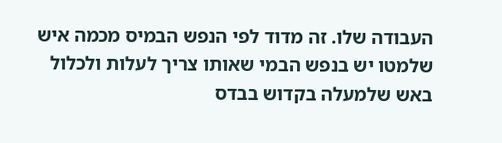העבודה שלו. זה מדוד לפי הנפש הבמיס מכמה איש שלמטו יש בנפש הבמי שאותו צריך לעלות ולכלול באש שלמעלה בקדוש בבדס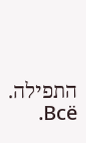התפילה. Всё.